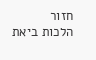חזור
הלכות ביאת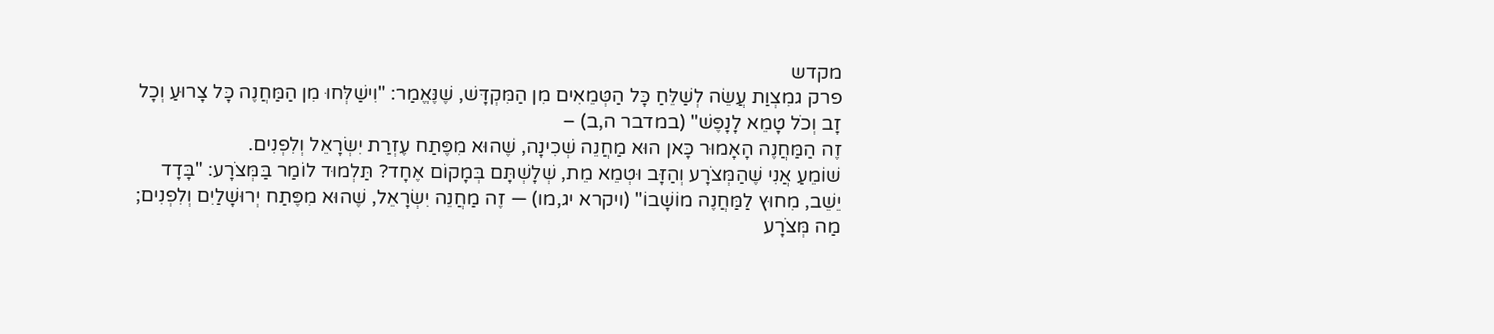מקדש
פרק גמִצְוַת עֲשֵׂה לְשַׁלֵּחַ כָּל הַטְּמֵאִים מִן הַמִּקְדָּשׁ, שֶׁנֶּאֱמַר: "וִישַׁלְּחוּ מִן הַמַּחֲנֶה כָּל צָרוּעַ וְכָל זָב וְכֹל טָמֵא לָנָפֶשׁ" (במדבר ה,ב) –
זֶה הַמַּחֲנֶה הָאָמוּר כָּאן הוּא מַחֲנֵה שְׁכִינָה, שֶׁהוּא מִפֶּתַח עֶזְרַת יִשְׂרָאֵל וְלִפְנִים.
שׁוֹמֵעַ אֲנִי שֶׁהַמְּצֹרָע וְהַזָּב וּטְמֵא מֵת, שְׁלָשְׁתָּם בְּמָקוֹם אֶחָד? תַּלְמוּד לוֹמַר בַּמְּצֹרָע: "בָּדָד יֵשֵׁב, מִחוּץ לַמַּחֲנֶה מוֹשָׁבוֹ" (ויקרא יג,מו) — זֶה מַחֲנֵה יִשְׂרָאֵל, שֶׁהוּא מִפֶּתַח יְרוּשָׁלַיִם וְלִפְנִים; מַה מְּצֹרָע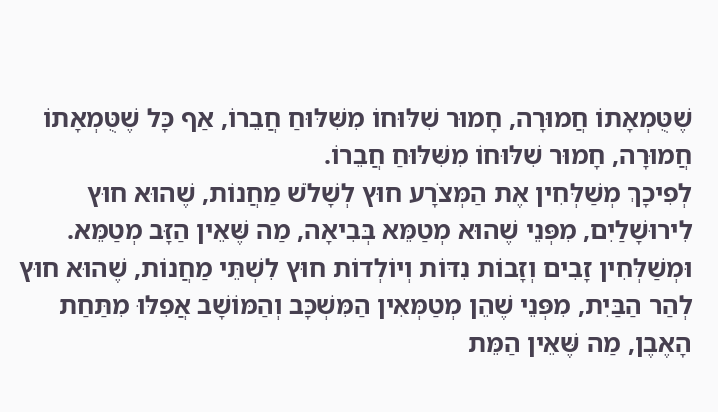שֶׁטֻּמְאָתוֹ חֲמוּרָה, חָמוּר שִׁלּוּחוֹ מִשִּׁלּוּחַ חֲבֵרוֹ, אַף כָּל שֶׁטֻּמְאָתוֹ חֲמוּרָה, חָמוּר שִׁלּוּחוֹ מִשִּׁלּוּחַ חֲבֵרוֹ.
לְפִיכָךְ מְשַׁלְּחִין אֶת הַמְּצֹרָע חוּץ לְשָׁלֹשׁ מַחֲנוֹת, שֶׁהוּא חוּץ לִירוּשָׁלַיִם, מִפְּנֵי שֶׁהוּא מְטַמֵּא בְּבִיאָה, מַה שֶּׁאֵין הַזָּב מְטַמֵּא.
וּמְשַׁלְּחִין זָבִים וְזָבוֹת נִדּוֹת וְיוֹלְדוֹת חוּץ לִשְׁתֵּי מַחֲנוֹת, שֶׁהוּא חוּץ לְהַר הַבַּיִת, מִפְּנֵי שֶׁהֵן מְטַמְּאִין הַמִּשְׁכָּב וְהַמּוֹשָׁב אֲפִלּוּ מִתַּחַת הָאֶבֶן, מַה שֶּׁאֵין הַמֵּת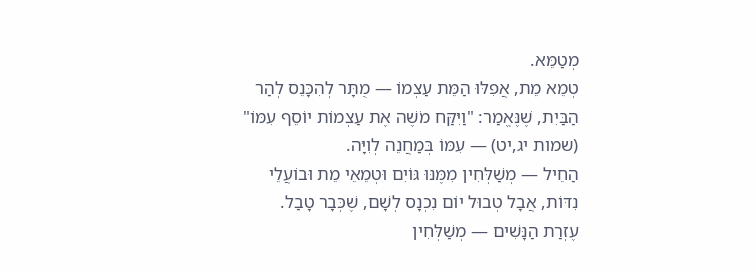מְטַמֵּא.
טְמֵא מֵת, אֲפִלּוּ הַמֵּת עַצְמוֹ — מֻתָּר לְהִכָּנֵס לְהַר הַבַּיִת, שֶׁנֶּאֱמַר: "וַיִּקַּח מֹשֶׁה אֶת עַצְמוֹת יוֹסֵף עִמּוֹ" (שמות יג,יט) — עִמּוֹ בְּמַחֲנֵה לְוִיָּה.
הַחֵיל — מְשַׁלְּחִין מִמֶּנּוּ גּוֹיִם וּטְמֵאֵי מֵת וּבוֹעֲלֵי נִדּוֹת, אֲבָל טְבוּל יוֹם נִכְנָס לְשָׁם, שֶׁכְּבָר טָבַל.
עֶזְרַת הַנָּשִׁים — מְשַׁלְּחִין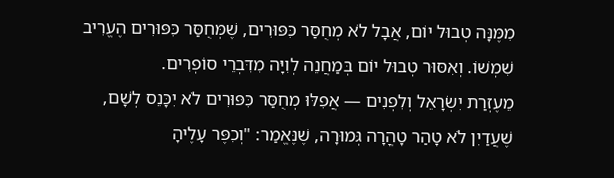מִמֶּנָּה טְבוּל יוֹם, אֲבָל לֹא מְחֻסַּר כִּפּוּרִים, שֶׁמְּחֻסַּר כִּפּוּרִים הֶעֱרִיב שִׁמְשׁוֹ. וְאִסּוּר טְבוּל יוֹם בְּמַחֲנֵה לְוִיָּה מִדִּבְרֵי סוֹפְרִים.
מֵעֶזְרַת יִשְׂרָאֵל וְלִפְנִים — אֲפִלּוּ מְחֻסַּר כִּפּוּרִים לֹא יִכָּנֵס לְשָׁם, שֶׁעֲדַיִן לֹא טָהַר טָהֳרָה גְּמוּרָה, שֶׁנֶּאֱמַר: "וְכִפֶּר עָלֶיהָ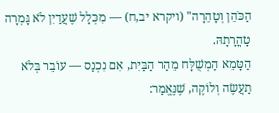הַכֹּהֵן וְטָהֵרָה" (ויקרא יב,ח) — מִכְּלָל שֶׁעֲדַיִן לֹא גָּמְרָה טָהֳרָתָהּ.
הַטָּמֵא הַמְשֻׁלָּח מֵהַר הַבַּיִת, אִם נִכְנַס — עוֹבֵר בְּלֹא תַעֲשֶׂה וְלוֹקֶה, שֶׁנֶּאֱמַר: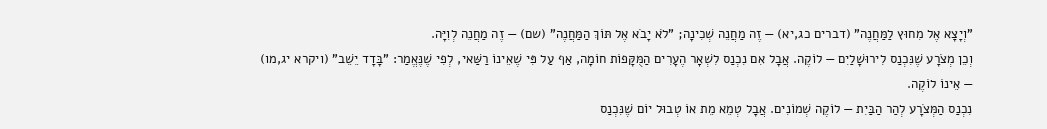"וְיָצָא אֶל מִחוּץ לַמַּחֲנֶה" (דברים כג,יא) — זֶה מַחֲנֵה שְׁכִינָה; "לֹא יָבֹא אֶל תּוֹךְ הַמַּחֲנֶה" (שם) — זֶה מַחֲנֵה לְוִיָּה.
וְכֵן מְצֹרָע שֶׁנִּכְנַס לִירוּשָׁלַיִם — לוֹקֶה. אֲבָל אִם נִכְנַס לִשְׁאָר הֶעָרִים הַמֻּקָּפוֹת חוֹמָה, אַף עַל פִּי שֶׁאֵינוֹ רַשַּׁאי, לְפִי שֶׁנֶּאֱמַר: "בָּדָד יֵשֵׁב" (ויקרא יג,מו) — אֵינוֹ לוֹקֶה.
נִכְנַס הַמְּצֹרָע לְהַר הַבַּיִת — לוֹקֶה שְׁמוֹנִים. אֲבָל טְמֵא מֵת אוֹ טְבוּל יוֹם שֶׁנִּכְנַס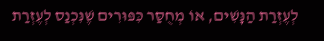לְעֶזְרַת הַנָּשִׁים, אוֹ מְחֻסַּר כִּפּוּרִים שֶׁנִּכְנַס לְעֶזְרַת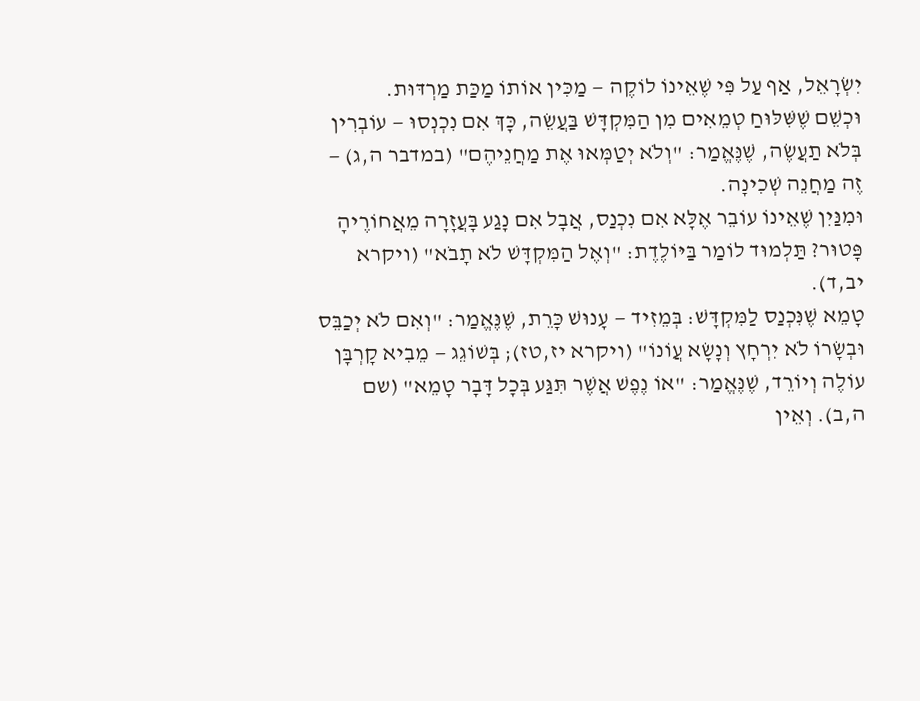יִשְׂרָאֵל, אַף עַל פִּי שֶׁאֵינוֹ לוֹקֶה — מַכִּין אוֹתוֹ מַכַּת מַרְדּוּת.
וּכְשֵׁם שֶׁשִּׁלּוּחַ טְמֵאִים מִן הַמִּקְדָּשׁ בַּעֲשֵׂה, כָּךְ אִם נִכְנְסוּ — עוֹבְרִין בְּלֹא תַעֲשֶׂה, שֶׁנֶּאֱמַר: "וְלֹא יְטַמְּאוּ אֶת מַחֲנֵיהֶם" (במדבר ה,ג) — זֶה מַחֲנֵה שְׁכִינָה.
וּמִנַּיִן שֶׁאֵינוֹ עוֹבֵר אֶלָּא אִם נִכְנַס, אֲבָל אִם נָגַע בָּעֲזָרָה מֵאֲחוֹרֶיהָ פָּטוּר? תַּלְמוּד לוֹמַר בַּיּוֹלֶדֶת: "וְאֶל הַמִּקְדָּשׁ לֹא תָבֹא" (ויקרא יב,ד).
טָמֵא שֶׁנִּכְנַס לַמִּקְדָּשׁ: בְּמֵזִיד — עָנוּשׁ כָּרֵת, שֶׁנֶּאֱמַר: "וְאִם לֹא יְכַבֵּס וּבְשָׂרוֹ לֹא יִרְחָץ וְנָשָׂא עֲוֹנוֹ" (ויקרא יז,טז); בְּשׁוֹגֵג — מֵבִיא קָרְבָּן עוֹלֶה וְיוֹרֵד, שֶׁנֶּאֱמַר: "אוֹ נֶפֶשׁ אֲשֶׁר תִּגַּע בְּכָל דָּבָר טָמֵא" (שם ה,ב). וְאֵין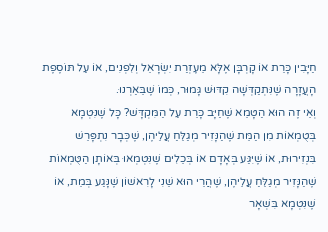חַיָּבִין כָּרֵת אוֹ קָרְבָּן אֶלָּא מֵעֶזְרַת יִשְׂרָאֵל וְלִפְנִים, אוֹ עַל תּוֹסֶפֶת הָעֲזָרָה שֶׁנִּתְקַדְּשָׁה קִדּוּשׁ גָּמוּר, כְּמוֹ שֶׁבֵּאַרְנוּ.
וְאֵי זֶה הוּא הַטָּמֵא שֶׁחַיָּב כָּרֵת עַל הַמִּקְדָּשׁ? כָּל שֶׁנִּטְמָא בְּטֻמְאוֹת מִן הַמֵּת שֶׁהַנָּזִיר מְגַלֵּחַ עֲלֵיהֶן, שֶׁכְּבָר נִתְפָּרֵשׁ בִּנְזִירוּת, אוֹ שֶׁיִּגַּע בְּאָדָם אוֹ בְּכֵלִים שֶׁנִּטְמְאוּ בְּאוֹתָן הַטֻּמְאוֹת שֶׁהַנָּזִיר מְגַלֵּחַ עֲלֵיהֶן, שֶׁהֲרֵי הוּא שֵׁנִי לָרִאשׁוֹן שֶׁנָּגַע בְּמֵת, אוֹ שֶׁנִּטְמָא בִּשְׁאָר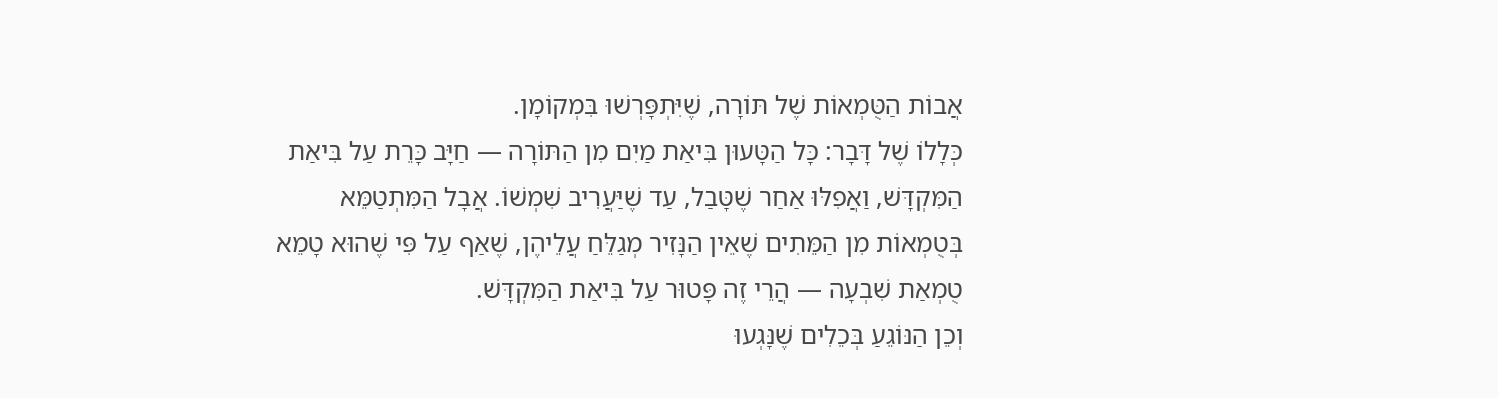אֲבוֹת הַטֻּמְאוֹת שֶׁל תּוֹרָה, שֶׁיִּתְפָּרְשׁוּ בִּמְקוֹמָן.
כְּלָלוֹ שֶׁל דָּבָר: כָּל הַטָּעוּן בִּיאַת מַיִם מִן הַתּוֹרָה — חַיָּב כָּרֵת עַל בִּיאַת הַמִּקְדָּשׁ, וַאֲפִלּוּ אַחַר שֶׁטָּבַל, עַד שֶׁיַּעֲרִיב שִׁמְשׁוֹ. אֲבָל הַמִּתְטַמֵּא בְּטֻמְאוֹת מִן הַמֵּתִים שֶׁאֵין הַנָּזִיר מְגַלֵּחַ עֲלֵיהֶן, שֶׁאַף עַל פִּי שֶׁהוּא טָמֵא טֻמְאַת שִׁבְעָה — הֲרֵי זֶה פָּטוּר עַל בִּיאַת הַמִּקְדָּשׁ.
וְכֵן הַנּוֹגֵעַ בְּכֵלִים שֶׁנָּגְעוּ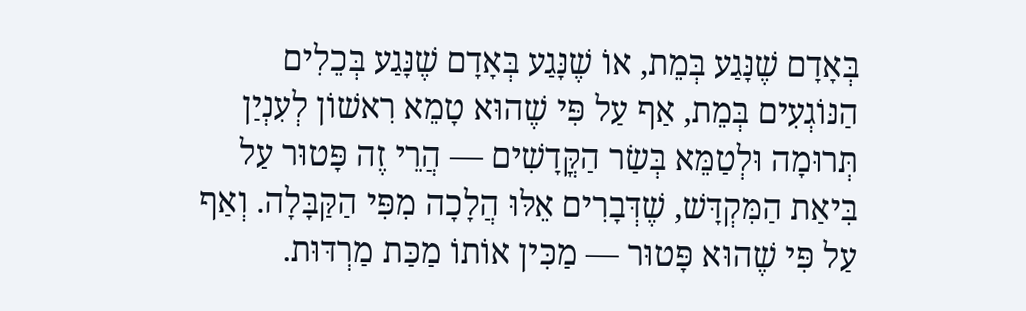בְּאָדָם שֶׁנָּגַע בְּמֵת, אוֹ שֶׁנָּגַע בְּאָדָם שֶׁנָּגַע בְּכֵלִים הַנּוֹגְעִים בְּמֵת, אַף עַל פִּי שֶׁהוּא טָמֵא רִאשׁוֹן לְעִנְיַן תְּרוּמָה וּלְטַמֵּא בְּשַׂר הַקֳּדָשִׁים — הֲרֵי זֶה פָּטוּר עַל בִּיאַת הַמִּקְדָּשׁ, שֶׁדְּבָרִים אֵלּוּ הֲלָכָה מִפִּי הַקַּבָּלָה. וְאַף עַל פִּי שֶׁהוּא פָּטוּר — מַכִּין אוֹתוֹ מַכַּת מַרְדּוּת.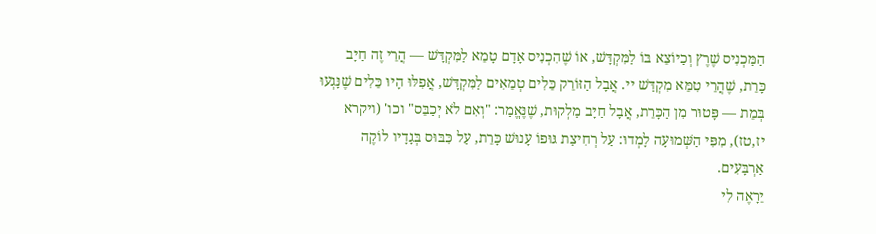הַמַּכְנִיס שֶׁרֶץ וְכַיּוֹצֵא בּוֹ לַמִּקְדָּשׁ, אוֹ שֶׁהִכְנִיס אָדָם טָמֵא לַמִּקְדָּשׁ — הֲרֵי זֶה חַיָּב כָּרֵת, שֶׁהֲרֵי טִמֵּא מִקְדַּשׁ יי. אֲבָל הַזּוֹרֵק כֵּלִים טְמֵאִים לַמִּקְדָּשׁ, אֲפִלּוּ הָיוּ כֵּלִים שֶׁנָּגְעוּ בְּמֵת — פָּטוּר מִן הַכָּרֵת, אֲבָל חַיָּב מַלְקוּת, שֶׁנֶּאֱמַר: "וְאִם לֹא יְכַבֵּס" וכו' (ויקרא יז,טז), מִפִּי הַשְּׁמוּעָה לָמְדוּ: עַל רְחִיצַת גּוּפוֹ עָנוּשׁ כָּרֵת, עַל כִּבּוּס בְּגָדָיו לוֹקֶה אַרְבָּעִים.
יֵרָאֶה לִי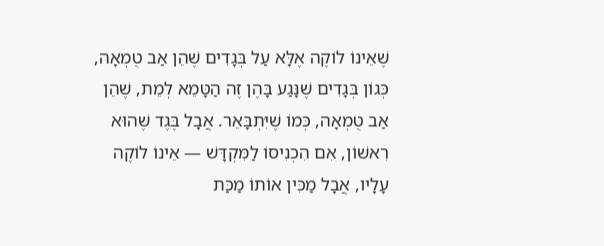שֶׁאֵינוֹ לוֹקֶה אֶלָּא עַל בְּגָדִים שֶׁהֵן אַב טֻמְאָה, כְּגוֹן בְּגָדִים שֶׁנָּגַע בָּהֶן זֶה הַטָּמֵא לְמֵת, שֶׁהֵן אַב טֻמְאָה, כְּמוֹ שֶׁיִּתְבָּאֵר. אֲבָל בֶּגֶד שֶׁהוּא רִאשׁוֹן, אִם הִכְנִיסוֹ לַמִּקְדָּשׁ — אֵינוֹ לוֹקֶה עָלָיו, אֲבָל מַכִּין אוֹתוֹ מַכַּת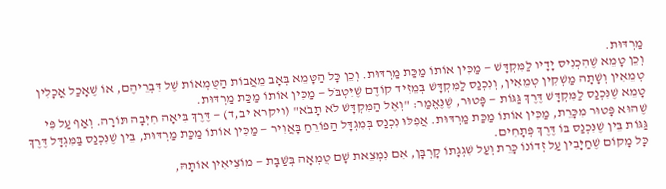מַרְדּוּת.
וְכֵן טָמֵא שֶׁהִכְנִיס יָדָיו לַמִּקְדָּשׁ — מַכִּין אוֹתוֹ מַכַּת מַרְדּוּת. וְכֵן כָּל הַטָּמֵא בְּאָב מֵאֲבוֹת הַטֻּמְאוֹת שֶׁל דִּבְרֵיהֶם, אוֹ שֶׁאָכַל אֳכָלִין טְמֵאִין וְשָׁתָה מַשְׁקִין טְמֵאִין, וְנִכְנַס לַמִּקְדָּשׁ בְּמֵזִיד קוֹדֶם שֶׁיִּטְבֹּל — מַכִּין אוֹתוֹ מַכַּת מַרְדּוּת.
טָמֵא שֶׁנִּכְנַס לַמִּקְדָּשׁ דֶּרֶךְ גַּגּוֹת — פָּטוּר, שֶׁנֶּאֱמַר: "וְאֶל הַמִּקְדָּשׁ לֹא תָבֹא" (ויקרא יב,ד) — דֶּרֶךְ בִּיאָה חִיְּבָה תּוֹרָה. וְאַף עַל פִּי שֶׁהוּא פָּטוּר מִכָּרֵת, מַכִּין אוֹתוֹ מַכַּת מַרְדּוּת. אֲפִלּוּ נִכְנַס בְּמִגְדָּל הַפּוֹרֵחַ בָּאֲוִיר — מַכִּין אוֹתוֹ מַכַּת מַרְדּוּת, בֵּין שֶׁנִּכְנַס בַּמִּגְדָּל דֶּרֶךְ גַּגּוֹת בֵּין שֶׁנִּכְנַס בּוֹ דֶּרֶךְ פְּתָחִים.
כָּל מָקוֹם שֶׁחַיָּבִין עַל זְדוֹנוֹ כָּרֵת וְעַל שִׁגְגָתוֹ קָרְבָּן, אִם נִמְצֵאת שָׁם טֻמְאָה בְּשַׁבָּת — מוֹצִיאִין אוֹתָהּ,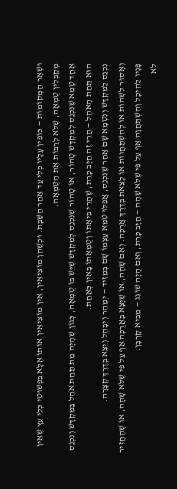וּשְׁאָר הַמְּקוֹמוֹת — כּוֹפִין עָלָיו כְּלִי עַד אַחַר הַשַּׁבָּת. וּכְשֶׁהֵן מוֹצִיאִין, אֵין מוֹצִיאִין אוֹתוֹ אֶלָּא בִּפְשׁוּטֵי כְּלֵי עֵץ שֶׁאֵין מְקַבְּלִין טֻמְאָה, שֶׁלֹּא לְרַבּוֹת אֶת הַטֻּמְאָה.
אֶחָד טָמֵא שֶׁנִּכְנַס לְמִקְדָּשׁ טָהוֹר, אוֹ טָהוֹר שֶׁנִּכְנַס לְמִקְדָּשׁ שֶׁיֵּשׁ בּוֹ טֻמְאָה, כְּגוֹן שֶׁהָיָה מֵת תַּחַת אֹהֶל בַּמִּקְדָּשׁ וְנִכְנַס הוּא תַּחַת הָאֹהֶל — הֲרֵי זֶה חַיָּב כָּרֵת, שֶׁהֲרֵי בִּיאָתוֹ וְטֻמְאָתוֹ בָּאִין כְּאַחַת.
נִכְנַס לַמִּקְדָּשׁ וְנִטְמָא שָׁם אַחַר שֶׁנִּכְנַס, אֲפִלּוּ טִמֵּא עַצְמוֹ שָׁם בְּמֵזִיד — יְמַהֵר וְיִבָּהֵל וְיֵצֵא בְּדֶרֶךְ קְצָרָה.
וְאָסוּר לִשְׁהוֹת אוֹ לְהִשְׁתַּחֲווֹת אוֹ לָצֵאת בְּדֶרֶךְ אֲרֻכָּה. וְאִם שָׁהָה, אוֹ שֶׁיָּצָא בָּאֲרֻכָּה אַף עַל פִּי שֶׁלֹּא שָׁהָה, אוֹ שֶׁהֶחֱזִיר פָּנָיו לַהֵיכָל וְהִשְׁתַּחֲוָה אַף עַל פִּי שֶׁלֹּא שָׁהָה — חַיָּב כָּרֵת, וְאִם הָיָה שׁוֹגֵג — מֵבִיא קָרְבָּן.
לֹא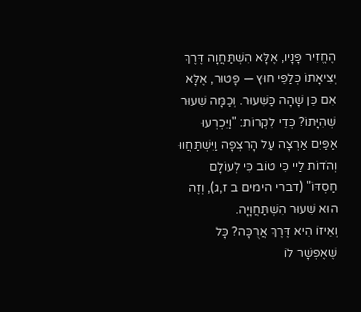הֶחֱזִיר פָּנָיו, אֶלָּא הִשְׁתַּחֲוָה דֶּרֶךְ יְצִיאָתוֹ כְּלַפֵּי חוּץ — פָּטוּר, אֶלָּא אִם כֵּן שָׁהָה כַּשִּׁעוּר. וְכַמָּה שִׁעוּר שְׁהִיָּתוֹ? כְּדֵי לִקְרוֹת: "וַיִּכְרְעוּ אַפַּיִם אַרְצָה עַל הָרִצְפָה וַיִּשְׁתַּחֲווּ וְהֹדוֹת לַיי כִּי טוֹב כִּי לְעוֹלָם חַסְדּוֹ" (דברי הימים ב ז,ג), וְזֶה הוּא שִׁעוּר הִשְׁתַּחֲוָיָה.
וְאֵיזוֹ הִיא דֶּרֶךְ אֲרֻכָּה? כָּל שֶׁאֶפְשָׁר לוֹ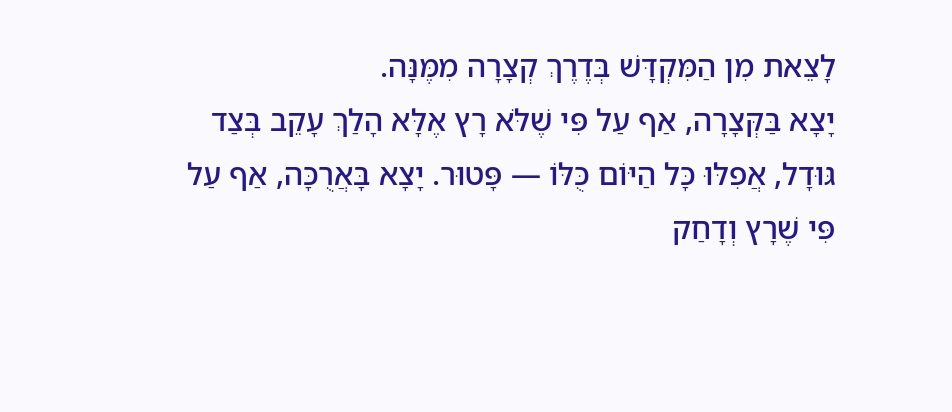לָצֵאת מִן הַמִּקְדָּשׁ בְּדֶרֶךְ קְצָרָה מִמֶּנָּה.
יָצָא בַּקְּצָרָה, אַף עַל פִּי שֶׁלֹּא רָץ אֶלָּא הָלַךְ עָקֵב בְּצַד גּוּדָל, אֲפִלּוּ כָּל הַיּוֹם כֻּלּוֹ — פָּטוּר. יָצָא בָּאֲרֻכָּה, אַף עַל פִּי שֶׁרָץ וְדָחַק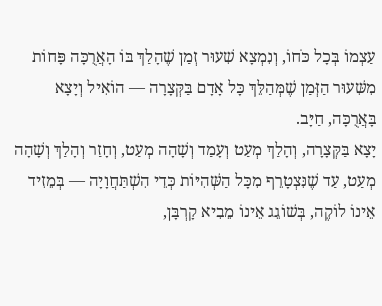עַצְמוֹ בְּכָל כֹּחוֹ, וְנִמְצָא שִׁעוּר זְמַן שֶׁהָלַךְ בּוֹ הָאֲרֻכָּה פָּחוֹת מִשִּׁעוּר הַזְּמַן שֶׁמְּהַלֵּךְ כָּל אָדָם בַּקְּצָרָה — הוֹאִיל וְיָצָא בָּאֲרֻכָּה, חַיָּב.
יָצָא בַּקְּצָרָה, וְהָלַךְ מְעַט וְעָמַד וְשָׁהָה מְעַט, וְחָזַר וְהָלַךְ וְשָׁהָה מְעַט, עַד שֶׁנִּצְטָרֵף מִכָּל הַשְּׁהִיּוֹת כְּדֵי הִשְׁתַּחֲוָיָה — בְּמֵזִיד אֵינוֹ לוֹקֶה, בְּשׁוֹגֵג אֵינוֹ מֵבִיא קָרְבָּן,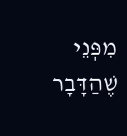מִפְּנֵי שֶׁהַדָּבָר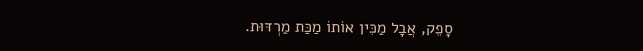סָפֵק, אֲבָל מַכִּין אוֹתוֹ מַכַּת מַרְדּוּת.